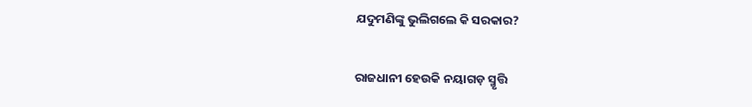ଯଦୁମଣିଙ୍କୁ ଭୁଲିଗଲେ କି ସରକାର?

ରାଜଧାନୀ ହେଉକି ନୟାଗଡ଼ ସ୍ମୃତ୍ତି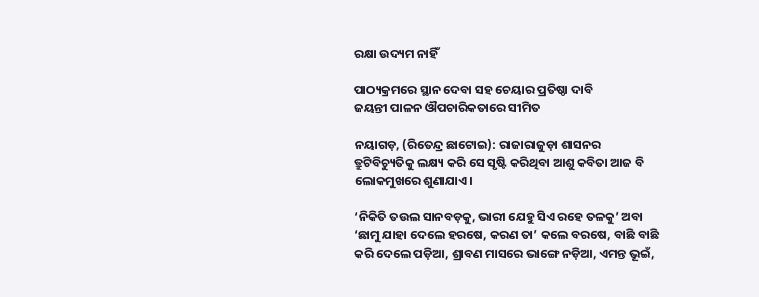ରକ୍ଷା ଉଦ୍ୟମ ନାହିଁ

ପାଠ୍ୟକ୍ରମରେ ସ୍ଥାନ ଦେବା ସହ ଚେୟାର ପ୍ରତିଷ୍ଠା ଦାବି
ଜୟନ୍ତୀ ପାଳନ ଔପଚାରିକତାରେ ସୀମିତ

ନୟାଗଡ଼, (ରିତେନ୍ଦ୍ର ଛାଟୋଇ): ରାଜାରାଜୁଡ଼ା ଶାସନର ତ୍ରୁଟିବିଚ୍ୟୁତିକୁ ଲକ୍ଷ୍ୟ କରି ସେ ସୃଷ୍ଟି କରିଥିବା ଆଶୁ କବିତା ଆଜ ବି ଲୋକମୁଖରେ ଶୁଣାଯାଏ।

‘ନିକିତି ତଉଲ ସାନବଡ଼କୁ, ଭାରୀ ଯେହୁ ସିଏ ରହେ ତଳକୁ’ ଅବା ‘ଛାମୁ ଯାହା ଦେଲେ ହରଷେ, କରଣ ତା’ କଲେ ବରଷେ, ବାଛି ବାଛି କରି ଦେଲେ ପଡ଼ିଆ, ଶ୍ରାବଣ ମାସରେ ଭାଙ୍ଗେ ନଡ଼ିଆ, ଏମନ୍ତ ଭୂଇଁ,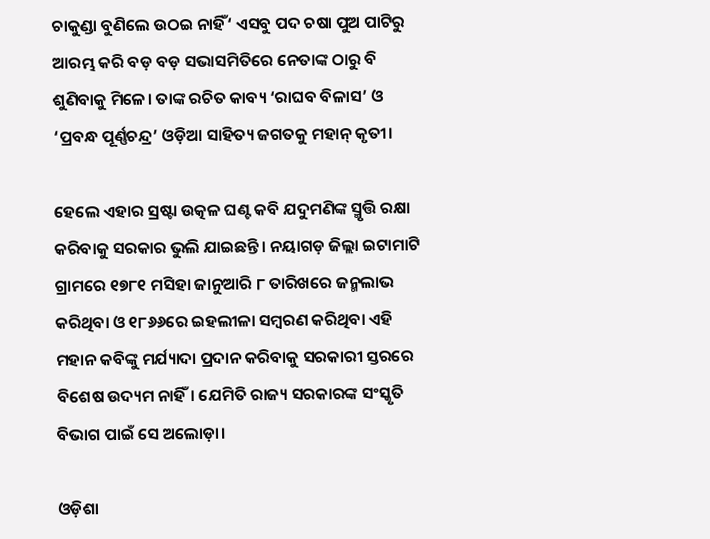ଚାକୁଣ୍ଡା ବୁଣିଲେ ଉଠଇ ନାହିଁ‘ ଏସବୁ ପଦ ଚଷା ପୁଅ ପାଟିରୁ ଆରମ୍ଭ କରି ବଡ଼ ବଡ଼ ସଭାସମିତିରେ ନେତାଙ୍କ ଠାରୁ ବି ଶୁଣିବାକୁ ମିଳେ। ତାଙ୍କ ରଚିତ କାବ୍ୟ ‘ରାଘବ ବିଳାସ’ ଓ ‘ପ୍ରବନ୍ଧ ପୂର୍ଣ୍ଣଚନ୍ଦ୍ର’ ଓଡ଼ିଆ ସାହିତ୍ୟ ଜଗତକୁ ମହାନ୍ କୃତୀ।

ହେଲେ ଏହାର ସ୍ରଷ୍ଟା ଉତ୍କଳ ଘଣ୍ଟ କବି ଯଦୁମଣିଙ୍କ ସ୍ମୃତ୍ତି ରକ୍ଷା କରିବାକୁ ସରକାର ଭୁଲି ଯାଇଛନ୍ତି। ନୟାଗଡ଼ ଜିଲ୍ଲା ଇଟାମାଟି ଗ୍ରାମରେ ୧୭୮୧ ମସିହା ଜାନୁଆରି ୮ ତାରିଖରେ ଜନ୍ମଲାଭ କରିଥିବା ଓ ୧୮୬୬ରେ ଇହଲୀଳା ସମ୍ବରଣ କରିଥିବା ଏହି ମହାନ କବିଙ୍କୁ ମର୍ଯ୍ୟାଦା ପ୍ରଦାନ କରିବାକୁ ସରକାରୀ ସ୍ତରରେ ବିଶେଷ ଉଦ୍ୟମ ନାହିଁ। ଯେମିତି ରାଜ୍ୟ ସରକାରଙ୍କ ସଂସ୍କୃତି ବିଭାଗ ପାଇଁ ସେ ଅଲୋଡ଼ା।

ଓଡ଼ିଶା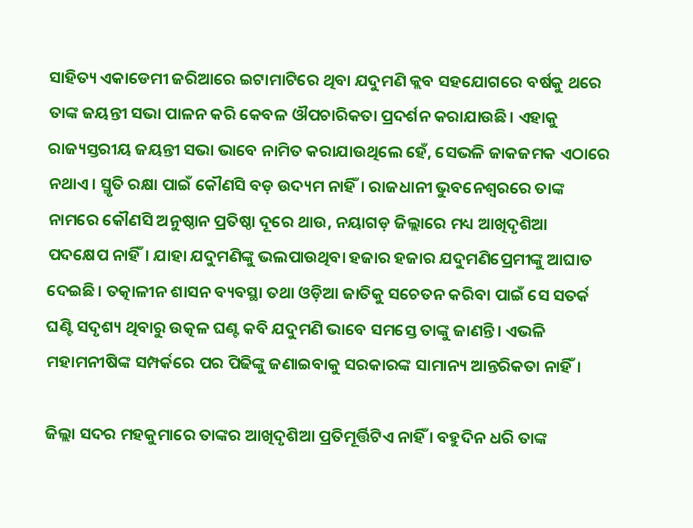ସାହିତ୍ୟ ଏକାଡେମୀ ଜରିଆରେ ଇଟାମାଟିରେ ଥିବା ଯଦୁମଣି କ୍ଲବ ସହଯୋଗରେ ବର୍ଷକୁ ଥରେ ତାଙ୍କ ଜୟନ୍ତୀ ସଭା ପାଳନ କରି କେବଳ ଔପଚାରିକତା ପ୍ରଦର୍ଶନ କରାଯାଉଛି। ଏହାକୁ ରାଜ୍ୟସ୍ତରୀୟ ଜୟନ୍ତୀ ସଭା ଭାବେ ନାମିତ କରାଯାଉଥିଲେ ହେଁ, ସେଭଳି ଜାକଜମକ ଏଠାରେ ନଥାଏ। ସ୍ମୃତି ରକ୍ଷା ପାଇଁ କୌଣସି ବଡ଼ ଉଦ୍ୟମ ନାହିଁ। ରାଜଧାନୀ ଭୁବନେଶ୍ବରରେ ତାଙ୍କ ନାମରେ କୌଣସି ଅନୁଷ୍ଠାନ ପ୍ରତିଷ୍ଠା ଦୂରେ ଥାଉ, ନୟାଗଡ଼ ଜିଲ୍ଲାରେ ମଧ୍ୟ ଆଖିଦୃଶିଆ ପଦକ୍ଷେପ ନାହିଁ। ଯାହା ଯଦୁମଣିଙ୍କୁ ଭଲପାଉଥିବା ହଜାର ହଜାର ଯଦୁମଣିପ୍ରେମୀଙ୍କୁ ଆଘାତ ଦେଇଛି। ତତ୍କାଳୀନ ଶାସନ ବ୍ୟବସ୍ଥା ତଥା ଓଡ଼ିଆ ଜାତିକୁ ସଚେତନ କରିବା ପାଇଁ ସେ ସତର୍କ ଘଣ୍ଟି ସଦୃଶ୍ୟ ଥିବାରୁ ଉତ୍କଳ ଘଣ୍ଟ କବି ଯଦୁମଣି ଭାବେ ସମସ୍ତେ ତାଙ୍କୁ ଜାଣନ୍ତି। ଏଭଳି ମହାମନୀଷିଙ୍କ ସମ୍ପର୍କରେ ପର ପିଢିଙ୍କୁ ଜଣାଇବାକୁ ସରକାରଙ୍କ ସାମାନ୍ୟ ଆନ୍ତରିକତା ନାହିଁ।

ଜିଲ୍ଲା ସଦର ମହକୁମାରେ ତାଙ୍କର ଆଖିଦୃଶିଆ ପ୍ରତିମୂର୍ତ୍ତିଟିଏ ନାହିଁ । ବହୁଦିନ ଧରି ତାଙ୍କ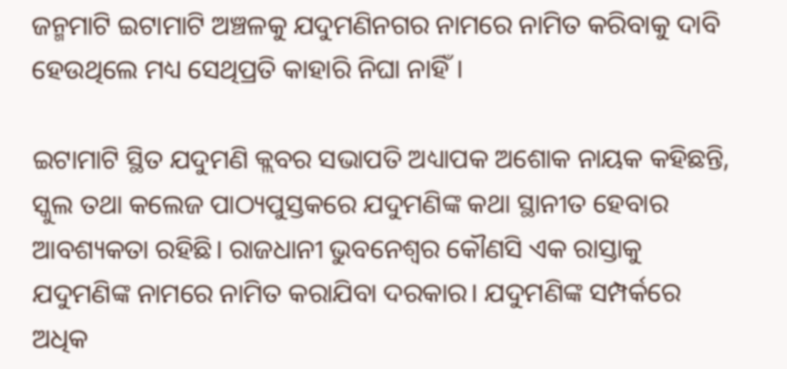ଜନ୍ମମାଟି ଇଟାମାଟି ଅଞ୍ଚଳକୁ ଯଦୁମଣିନଗର ନାମରେ ନାମିତ କରିବାକୁ ଦାବି ହେଉଥିଲେ ମଧ୍ୟ ସେଥିପ୍ରତି କାହାରି ନିଘା ନାହିଁ।

ଇଟାମାଟି ସ୍ଥିତ ଯଦୁମଣି କ୍ଲବର ସଭାପତି ଅଧ୍ୟାପକ ଅଶୋକ ନାୟକ କହିଛନ୍ତି, ସ୍କୁଲ ତଥା କଲେଜ ପାଠ୍ୟପୁସ୍ତକରେ ଯଦୁମଣିଙ୍କ କଥା ସ୍ଥାନୀତ ହେବାର ଆବଶ୍ୟକତା ରହିଛି। ରାଜଧାନୀ ଭୁବନେଶ୍ବର କୌଣସି ଏକ ରାସ୍ତାକୁ ଯଦୁମଣିଙ୍କ ନାମରେ ନାମିତ କରାଯିବା ଦରକାର। ଯଦୁମଣିଙ୍କ ସମ୍ପର୍କରେ ଅଧିକ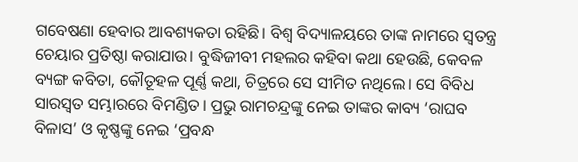ଗବେଷଣା ହେବାର ଆବଶ୍ୟକତା ରହିଛି। ବିଶ୍ବ ବିଦ୍ୟାଳୟରେ ତାଙ୍କ ନାମରେ ସ୍ବତନ୍ତ୍ର ଚେୟାର ପ୍ରତିଷ୍ଠା କରାଯାଉ। ବୁଦ୍ଧିଜୀବୀ ମହଲର କହିବା କଥା ହେଉଛି, କେବଳ ବ୍ୟଙ୍ଗ କବିତା, କୌତୂହଳ ପୂର୍ଣ୍ଣ କଥା, ଚିତ୍ରରେ ସେ ସୀମିତ ନଥିଲେ। ସେ ବିବିଧ ସାରସ୍ବତ ସମ୍ଭାରରେ ବିମଣ୍ଡିତ। ପ୍ରଭୁ ରାମଚନ୍ଦ୍ରଙ୍କୁ ନେଇ ତାଙ୍କର କାବ୍ୟ ‘ରାଘବ ବିଳାସ’ ଓ କୃଷ୍ଣଙ୍କୁ ନେଇ ‘ପ୍ରବନ୍ଧ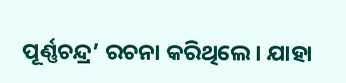ପୂର୍ଣ୍ଣଚନ୍ଦ୍ର’ ରଚନା କରିଥିଲେ। ଯାହା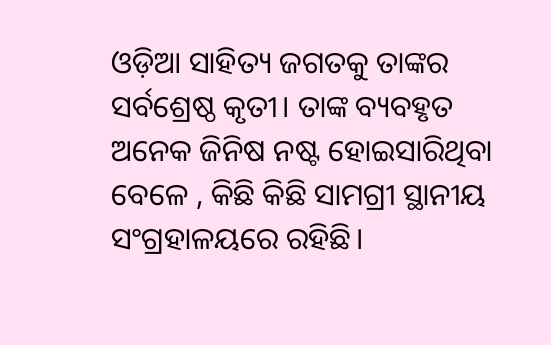ଓଡ଼ିଆ ସାହିତ୍ୟ ଜଗତକୁ ତାଙ୍କର ସର୍ବଶ୍ରେଷ୍ଠ କୃତୀ। ତାଙ୍କ ବ୍ୟବହୃତ ଅନେକ ଜିନିଷ ନଷ୍ଟ ହୋଇସାରିଥିବା ବେଳେ , କିଛି କିଛି ସାମଗ୍ରୀ ସ୍ଥାନୀୟ ସଂଗ୍ରହାଳୟରେ ରହିଛି।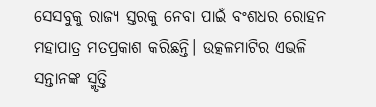ସେସବୁକୁ ରାଜ୍ୟ ସ୍ତରକୁ ନେବା ପାଇଁ ବଂଶଧର ରୋହନ ମହାପାତ୍ର ମତପ୍ରକାଶ କରିଛନ୍ତି। ଉତ୍କଳମାଟିର ଏଭଳି ସନ୍ତାନଙ୍କ ସ୍ମୃତ୍ତି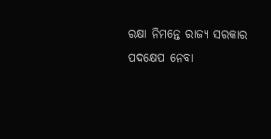ରକ୍ଷା ନିମନ୍ତେ ରାଜ୍ୟ ସରକାର ପଦକ୍ଷେପ ନେବା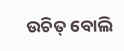ଉଚିତ୍ ବୋଲି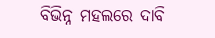ବିଭିନ୍ନ ମହଲରେ ଦାବି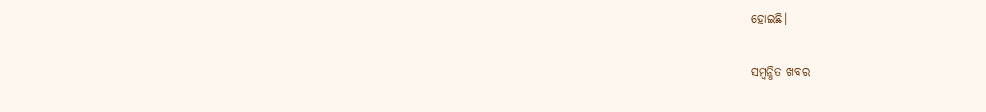ହୋଇଛି।

ସମ୍ବନ୍ଧିତ ଖବର